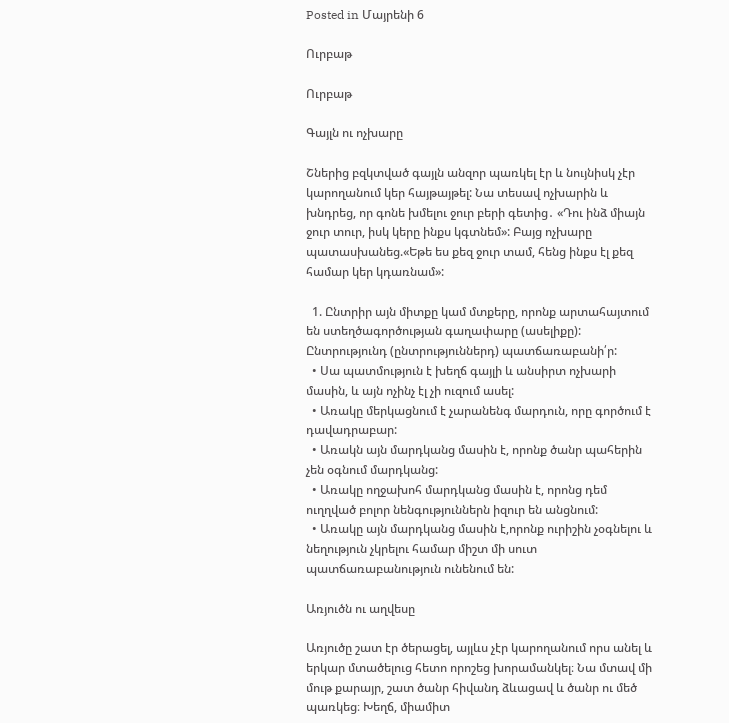Posted in Մայրենի 6

Ուրբաթ

Ուրբաթ

Գայլն ու ոչխարը

Շներից բզկտված գայլն անզոր պառկել էր և նույնիսկ չէր կարողանում կեր հայթայթել: Նա տեսավ ոչխարին և խնդրեց, որ գոնե խմելու ջուր բերի գետից․ «Դու ինձ միայն ջուր տուր, իսկ կերը ինքս կգտնեմ»: Բայց ոչխարը պատասխանեց.«Եթե ես քեզ ջուր տամ, հենց ինքս էլ քեզ համար կեր կդառնամ»:

  1. Ընտրիր այն միտքը կամ մտքերը, որոնք արտահայտում են ստեղծագործության գաղափարը (ասելիքը): Ընտրությունդ (ընտրություններդ) պատճառաբանի՛ր:
  • Սա պատմություն է խեղճ գայլի և անսիրտ ոչխարի մասին, և այն ոչինչ էլ չի ուզում ասել:
  • Առակը մերկացնում է չարանենգ մարդուն, որը գործում է դավադրաբար:
  • Առակն այն մարդկանց մասին է, որոնք ծանր պահերին չեն օգնում մարդկանց:
  • Առակը ողջախոհ մարդկանց մասին է, որոնց դեմ ուղղված բոլոր նենգություններն իզուր են անցնում:
  • Առակը այն մարդկանց մասին է,որոնք ուրիշին չօգնելու և նեղություն չկրելու համար միշտ մի սուտ պատճառաբանություն ունենում են:

Առյուծն ու աղվեսը

Առյուծը շատ էր ծերացել, այլևս չէր կարողանում որս անել և երկար մտածելուց հետո որոշեց խորամանկել։ Նա մտավ մի մութ քարայր, շատ ծանր հիվանդ ձևացավ և ծանր ու մեծ պառկեց։ Խեղճ, միամիտ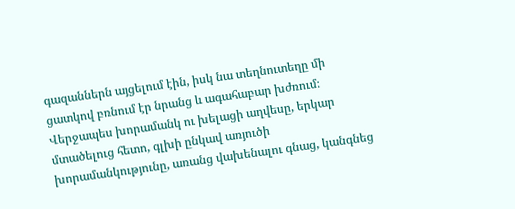գազաններն այցելում էին, իսկ նա տեղնուտեղը մի ցատկով բռնում էր նրանց և ագահաբար խժռում։ Վերջապես խորամանկ ու խելացի աղվեսը, երկար մտածելուց հետո, գլխի ընկավ առյուծի խորամանկությունը, առանց վախենալու գնաց, կանգնեց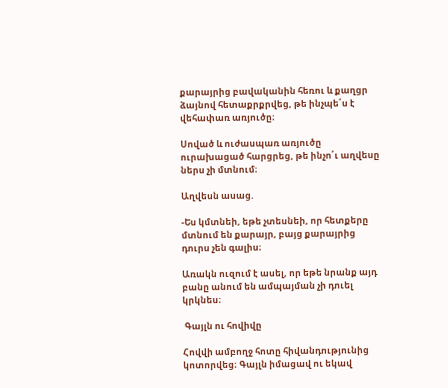քարայրից բավականին հեռու և քաղցր ձայնով հետաքրքրվեց, թե ինչպե՛ս է վեհափառ առյուծը։

Սոված և ուժասպառ առյուծը ուրախացած հարցրեց, թե ինչո՛ւ աղվեսը ներս չի մտնում։

Աղվեսն ասաց.

-Ես կմտնեի, եթե չտեսնեի, որ հետքերը մտնում են քարայր, բայց քարայրից դուրս չեն գալիս։

Առակն ուզում է ասել, որ եթե նրանք այդ բանը անում են ամպայման չի դուել կրկնես։

 Գայլն ու հովիվը

Հովվի ամբողջ հոտը հիվանդությունից կոտորվեց։ Գայլն իմացավ ու եկավ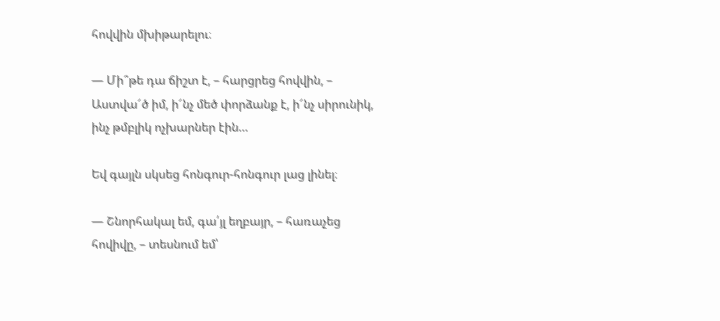հովվին մխիթարելու։

— Մի՞թե դա ճիշտ է, – հարցրեց հովվին, – Աստվա՜ծ իմ, ի՜նչ մեծ փորձանք է, ի՜նչ սիրունիկ, ինչ թմբլիկ ոչխարներ էին…

Եվ գայլն սկսեց հոնգուր-հոնգուր լաց լինել։

— Շնորհակալ եմ, գա՛յլ եղբայր, – հառաչեց հովիվը, – տեսնում եմ՝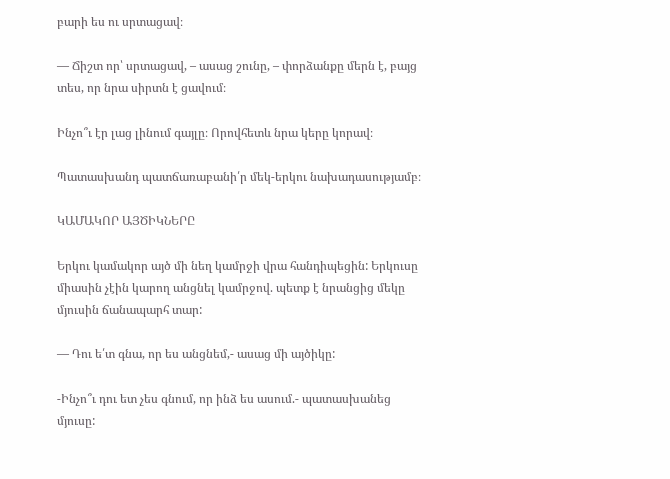բարի ես ու սրտացավ։

— Ճիշտ որ՝ սրտացավ, – ասաց շունը, – փորձանքը մերն է, բայց տես, որ նրա սիրտն է ցավում։

Ինչո՞ւ էր լաց լինում գայլը։ Որովհետև նրա կերը կորավ։

Պատասխանդ պատճառաբանի՛ր մեկ-երկու նախադասությամբ։

ԿԱՄԱԿՈՐ ԱՅԾԻԿՆԵՐԸ

Երկու կամակոր այծ մի նեղ կամրջի վրա հանդիպեցին: Երկուսը միասին չէին կարող անցնել կամրջով. պետք է նրանցից մեկը մյուսին ճանապարհ տար:

— Դու ե՛տ գնա, որ ես անցնեմ,- ասաց մի այծիկը:

-Ինչո՞ւ դու ետ չես գնում, որ ինձ ես ասում.- պատասխանեց մյուսը: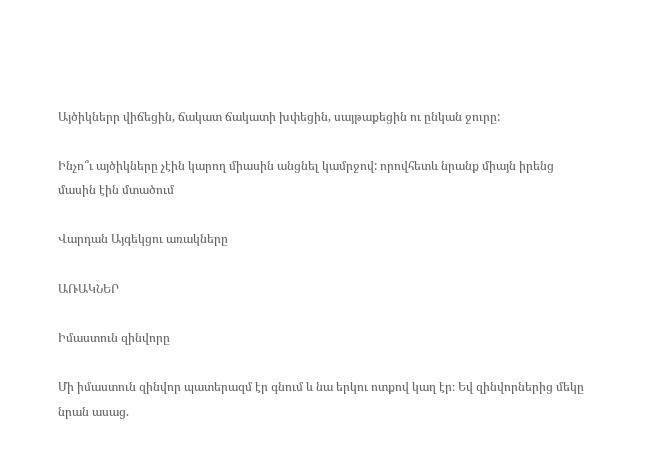Այծիկներր վիճեցին, ճակատ ճակատի խփեցին, սայթաքեցին ու ընկան ջուրը:

Ինչո՞ւ այծիկները չէին կարող միասին անցնել կամրջով: որովհետև նրանք միայն իրենց մասին էին մտածում

Վարդան Այգեկցու առակները

ԱՌԱԿՆԵՐ

Իմաստուն զինվորը

Մի իմաստուն զինվոր պատերազմ էր գնում և նա երկու ոտքով կաղ էր։ Եվ զինվորներից մեկը նրան ասաց.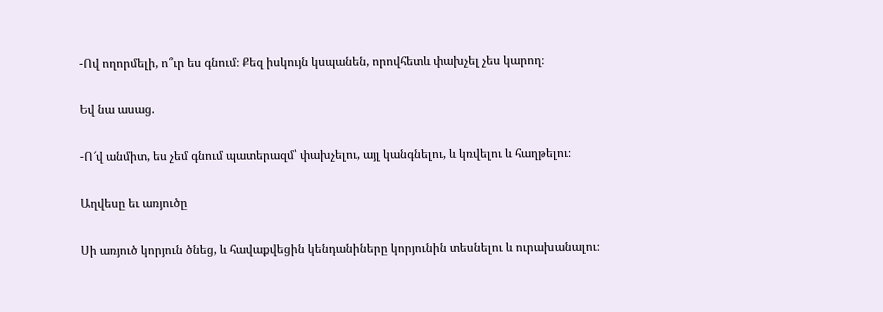-Ով ողորմելի, ո՞ւր ես գնում։ Քեզ իսկույն կսպանեն, որովհետև փախչել չես կարող։

Եվ նա ասաց.

-Ո՜վ անմիտ, ես չեմ գնում պատերազմ՝ փախչելու, այլ կանգնելու, և կռվելու և հաղթելու։

Աղվեսը եւ առյուծը

Սի առյուծ կորյուն ծնեց, և հավաքվեցին կենդանիները կորյունին տեսնելու և ուրախանալու։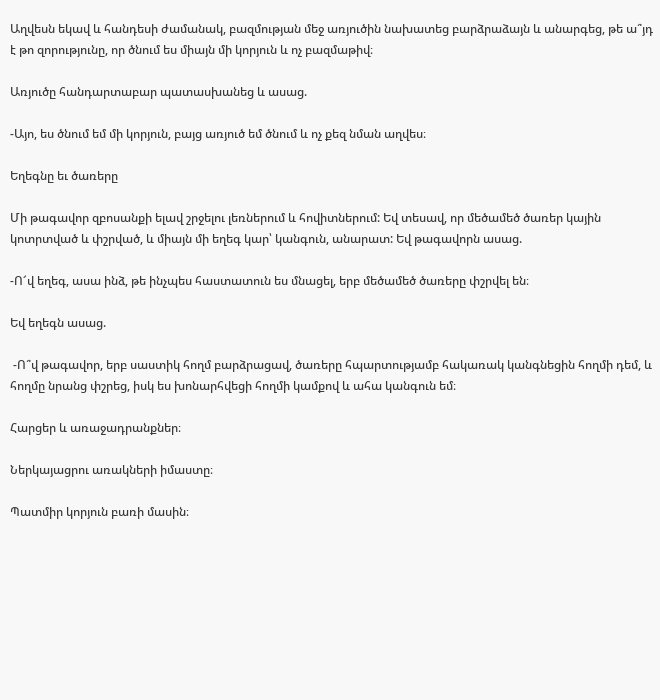Աղվեսն եկավ և հանդեսի ժամանակ, բազմության մեջ առյուծին նախատեց բարձրաձայն և անարգեց, թե ա՞յդ է թո զորությունը, որ ծնում ես միայն մի կորյուն և ոչ բազմաթիվ։

Առյուծը հանդարտաբար պատասխանեց և ասաց.

-Այո, ես ծնում եմ մի կորյուն, բայց առյուծ եմ ծնում և ոչ քեզ նման աղվես։

Եղեգնը եւ ծառերը

Մի թագավոր զբոսանքի ելավ շրջելու լեռներում և հովիտներում: Եվ տեսավ, որ մեծամեծ ծառեր կային կոտրտված և փշրված, և միայն մի եղեգ կար՝ կանգուն, անարատ: Եվ թագավորն ասաց.

-Ո՜վ եղեգ, ասա ինձ, թե ինչպես հաստատուն ես մնացել, երբ մեծամեծ ծառերը փշրվել են։

Եվ եղեգն ասաց.

 -Ո՞վ թագավոր, երբ սաստիկ հողմ բարձրացավ, ծառերը հպարտությամբ հակառակ կանգնեցին հողմի դեմ, և հողմը նրանց փշրեց, իսկ ես խոնարհվեցի հողմի կամքով և ահա կանգուն եմ։

Հարցեր և առաջադրանքներ։

Ներկայացրու առակների իմաստը։

Պատմիր կորյուն բառի մասին։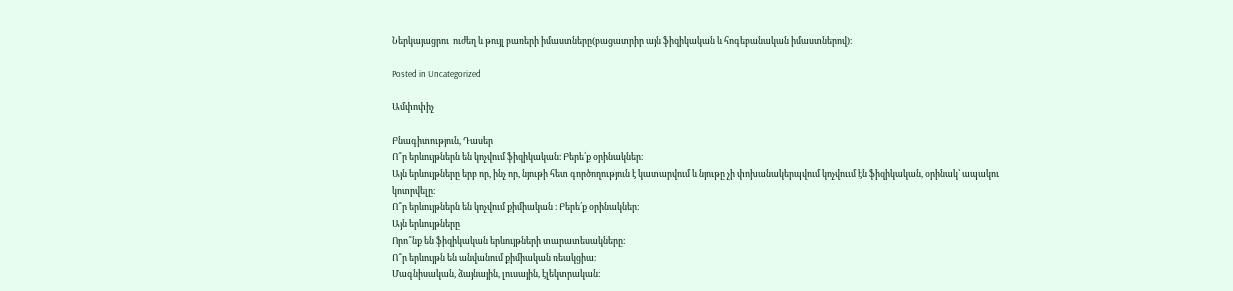Ներկայացրու  ուժեղ և թույլ բառերի իմաստները(բացատրիր այն ֆիզիկական և հոգեբանական իմաստներով)։

Posted in Uncategorized

Ամփոփիչ

Բնագիտություն, Դասեր
Ո՞ր երևույթներն են կոչվում ֆիզիկական։ Բերե՛ք օրինակներ։
Այն երևույթները երբ որ, ինչ որ, նյութի հետ գործողություն է կատարվում և նյութը չի փոխանակերպվում կոչվոււմ էն ֆիզիկական, օրինակ՝ ապակու կոտրվելը։
Ո՞ր երևույթներն են կոչվում քիմիական ։ Բերե՛ք օրինակներ։
Այն երևույթները
Որո՞նք են ֆիզիկական երևույթների տարատեսակները։
Ո՞ր երևույթն են անվանում քիմիական ռեակցիա։
Մագնիսական, ձայնային, լուսային, էլեկտրական։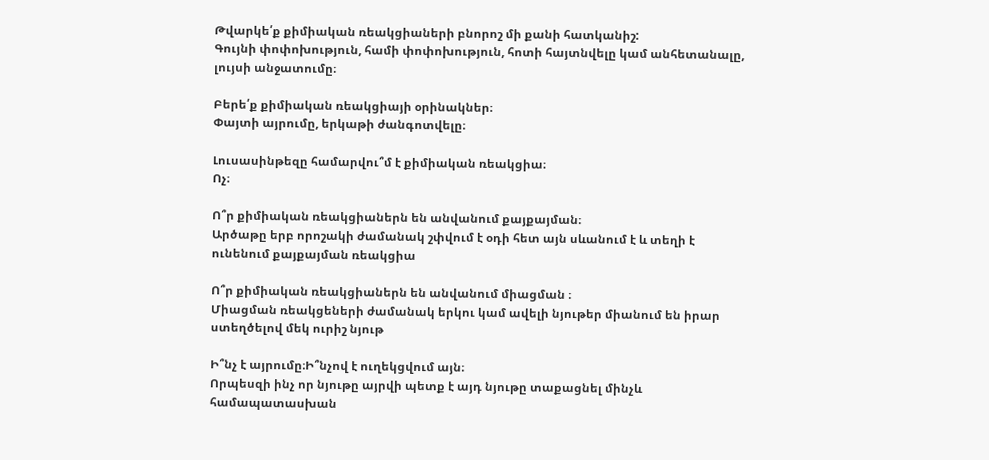Թվարկե՛ք քիմիական ռեակցիաների բնորոշ մի քանի հատկանիշ:
Գույնի փոփոխություն, համի փոփոխություն, հոտի հայտնվելը կամ անհետանալը, լույսի անջատումը։

Բերե՛ք քիմիական ռեակցիայի օրինակներ։
Փայտի այրումը, երկաթի ժանգոտվելը։

Լուսասինթեզը համարվու՞մ է քիմիական ռեակցիա։
Ոչ։

Ո՞ր քիմիական ռեակցիաներն են անվանում քայքայման։
Արծաթը երբ որոշակի ժամանակ շփվում է օդի հետ այն սևանում է և տեղի է ունենում քայքայման ռեակցիա

Ո՞ր քիմիական ռեակցիաներն են անվանում միացման ։
Միացման ռեակցեների ժամանակ երկու կամ ավելի նյութեր միանում են իրար ստեղծելով մեկ ուրիշ նյութ

Ի՞նչ է այրումը։Ի՞նչով է ուղեկցվում այն։
Որպեսզի ինչ որ նյութը այրվի պետք է այդ նյութը տաքացնել մինչև համապատասխան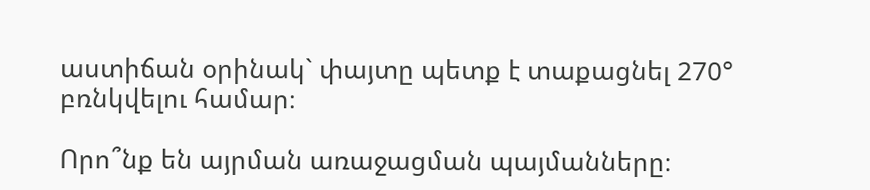աստիճան օրինակ` փայտը պետք է տաքացնել 270° բռնկվելու համար։

Որո՞նք են այրման առաջացման պայմանները։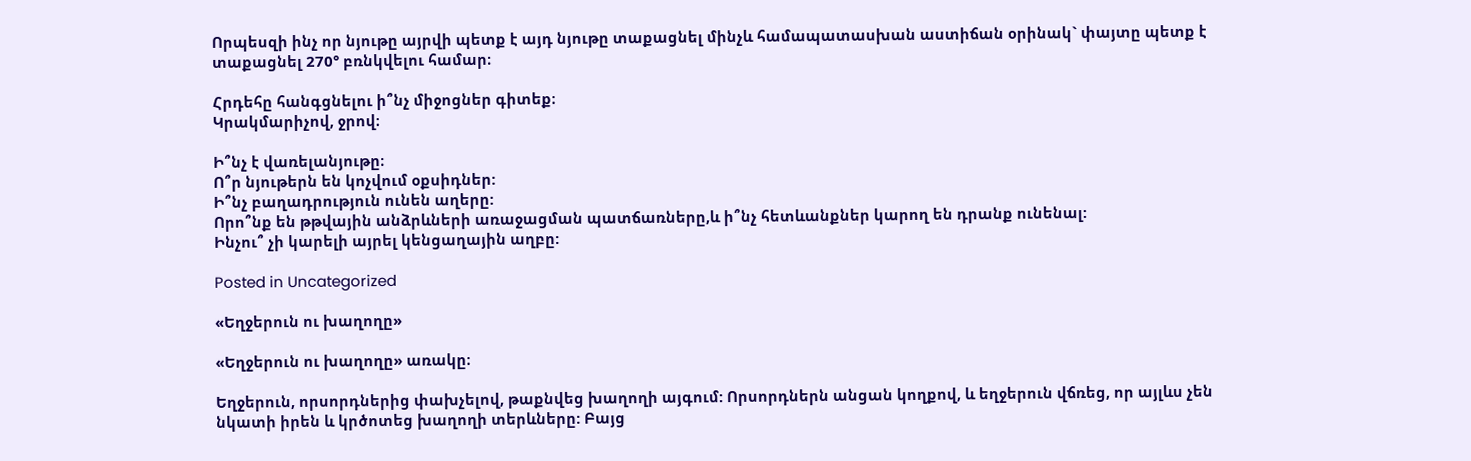Որպեսզի ինչ որ նյութը այրվի պետք է այդ նյութը տաքացնել մինչև համապատասխան աստիճան օրինակ` փայտը պետք է տաքացնել 270° բռնկվելու համար։

Հրդեհը հանգցնելու ի՞նչ միջոցներ գիտեք։
Կրակմարիչով, ջրով։

Ի՞նչ է վառելանյութը։
Ո՞ր նյութերն են կոչվում օքսիդներ:
Ի՞նչ բաղադրություն ունեն աղերը:
Որո՞նք են թթվային անձրևների առաջացման պատճառները,և ի՞նչ հետևանքներ կարող են դրանք ունենալ:
Ինչու՞ չի կարելի այրել կենցաղային աղբը:

Posted in Uncategorized

«Եղջերուն ու խաղողը»

«Եղջերուն ու խաղողը» առակը։

Եղջերուն, որսորդներից փախչելով, թաքնվեց խաղողի այգում: Որսորդներն անցան կողքով, և եղջերուն վճռեց, որ այլևս չեն նկատի իրեն և կրծոտեց խաղողի տերևները: Բայց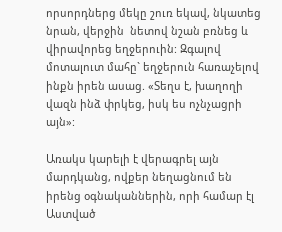որսորդներց մեկը շուռ եկավ, նկատեց նրան, վերջին  նետով նշան բռնեց և վիրավորեց եղջերուին: Զգալով մոտալուտ մահը` եղջերուն հառաչելով ինքն իրեն ասաց. «Տեղս է, խաղողի վազն ինձ փրկեց, իսկ ես ոչնչացրի այն»:

Առակս կարելի է վերագրել այն մարդկանց, ովքեր նեղացնում են իրենց օգնականներին, որի համար էլ Աստված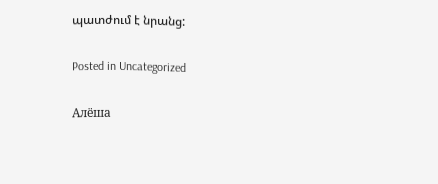պատժում է նրանց:

Posted in Uncategorized

Алёша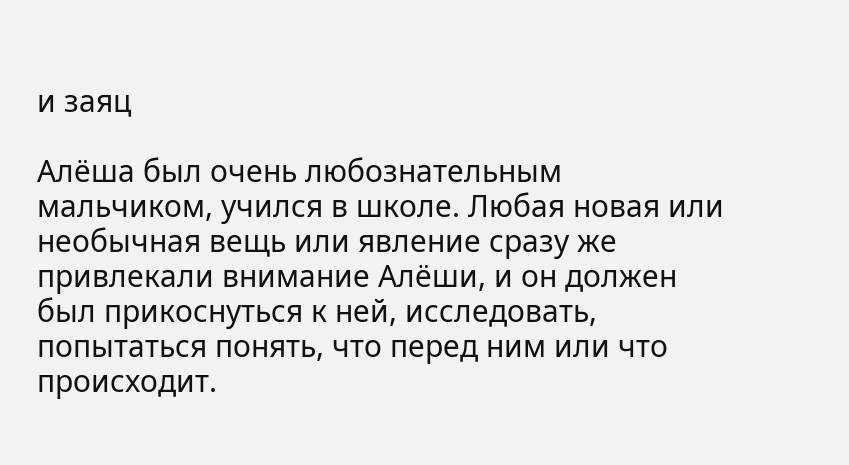и заяц

Алёша был очень любознательным мальчиком, учился в школе. Любая новая или необычная вещь или явление сразу же привлекали внимание Алёши, и он должен был прикоснуться к ней, исследовать, попытаться понять, что перед ним или что происходит.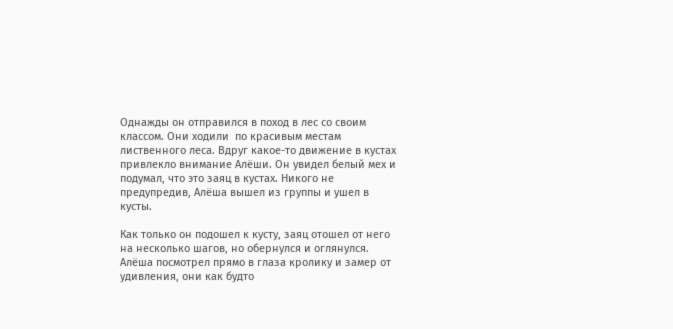Однажды он отправился в поход в лес со своим классом. Они ходили  по красивым местам лиственного леса. Вдруг какое-то движение в кустах привлекло внимание Алёши. Он увидел белый мех и подумал, что это заяц в кустах. Никого не предупредив, Алёша вышел из группы и ушел в кусты.

Как только он подошел к кусту, заяц отошел от него на несколько шагов, но обернулся и оглянулся. Алёша посмотрел прямо в глаза кролику и замер от удивления, они как будто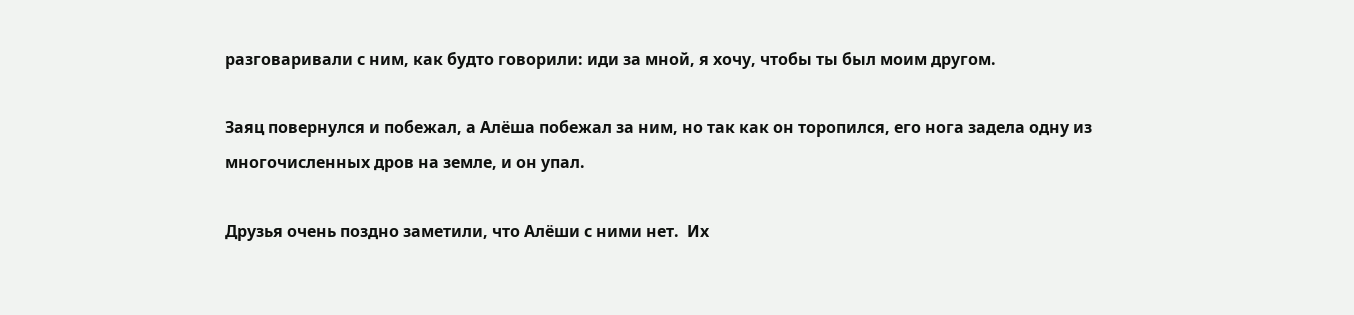разговаривали с ним, как будто говорили: иди за мной, я хочу, чтобы ты был моим другом.

Заяц повернулся и побежал, а Алёша побежал за ним, но так как он торопился, его нога задела одну из многочисленных дров на земле, и он упал.

Друзья очень поздно заметили, что Алёши с ними нет.  Их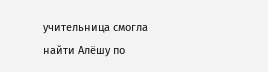учительница смогла найти Алёшу по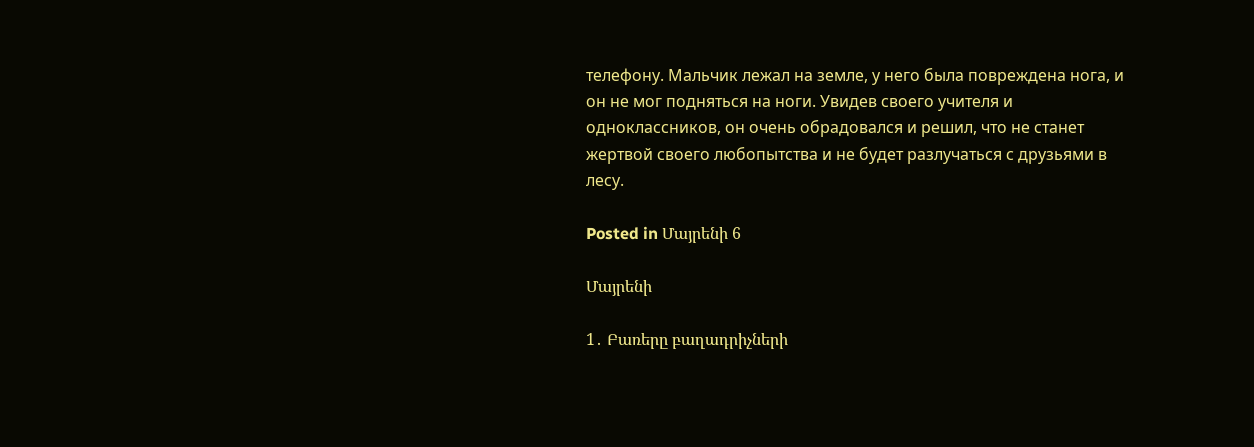телефону. Мальчик лежал на земле, у него была повреждена нога, и он не мог подняться на ноги. Увидев своего учителя и одноклассников, он очень обрадовался и решил, что не станет жертвой своего любопытства и не будет разлучаться с друзьями в лесу.

Posted in Մայրենի 6

Մայրենի

1․ Բառերը բաղադրիչների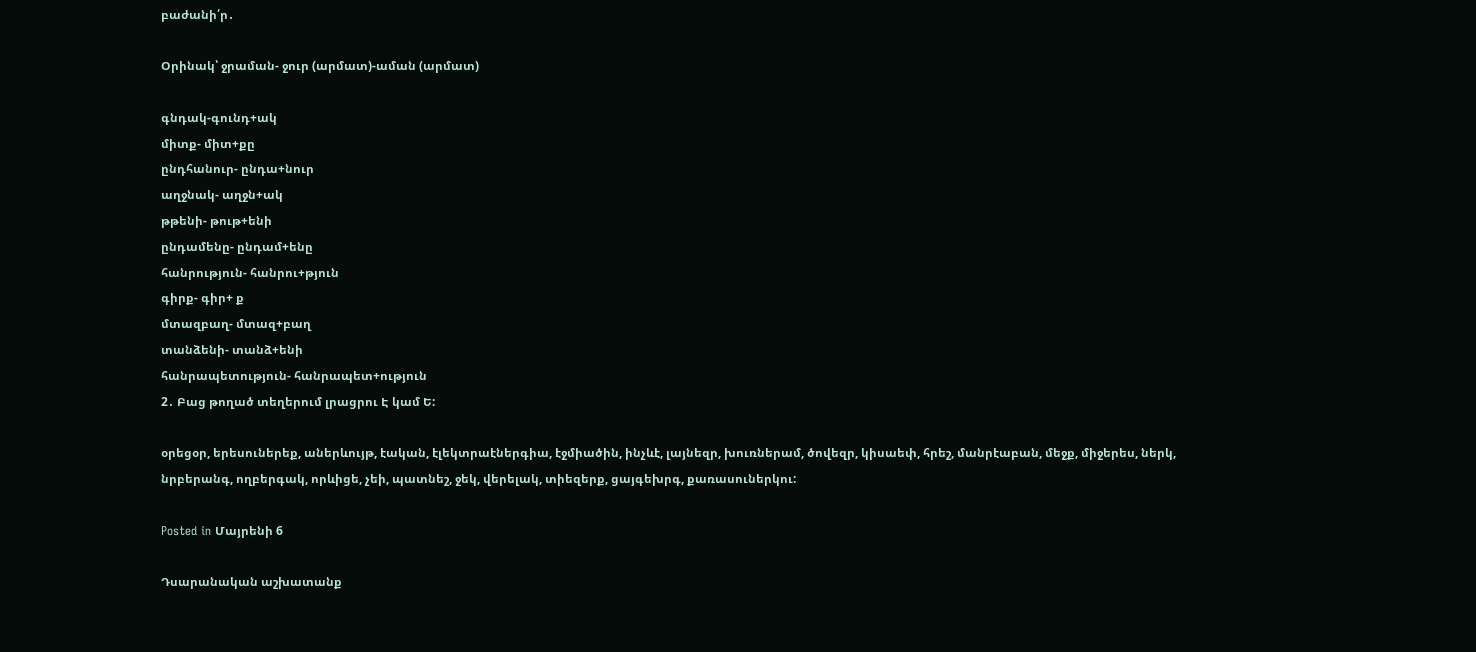բաժանի՛ր․

Օրինակ՝ ջրաման- ջուր (արմատ)-աման (արմատ)

գնդակ-գունդ+ակ
միտք- միտ+քը
ընդհանուր- ընդա+նուր
աղջնակ- աղջն+ակ
թթենի- թութ+ենի
ընդամենը- ընդամ+ենը
հանրություն- հանրու+թյուն
գիրք- գիր+ ք
մտազբաղ- մտազ+բաղ
տանձենի- տանձ+ենի
հանրապետություն- հանրապետ+ություն
2․ Բաց թողած տեղերում լրացրու Է կամ Ե:

օրեցօր, երեսուներեք, աներևույթ, էական, էլեկտրաէներգիա, էջմիածին, ինչևէ, լայնեզր, խուռներամ, ծովեզր, կիսաեփ, հրեշ, մանրէաբան, մեջք, միջերես, ներկ, նրբերանգ, ողբերգակ, որևիցե, չեի, պատնեշ, ջեկ, վերելակ, տիեզերք, ցայգեխրգ, քառասուներկու:

Posted in Մայրենի 6

Դսարանական աշխատանք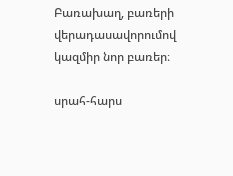Բառախաղ, բառերի վերադասավորումով կազմիր նոր բառեր։

սրահ-հարս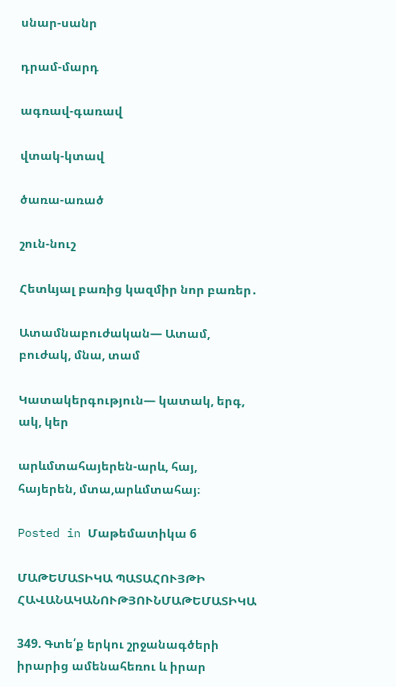սնար-սանր

դրամ-մարդ

ագռավ-գառավ

վտակ-կտավ

ծառա-առած

շուն-նուշ

Հետևյալ բառից կազմիր նոր բառեր․

Ատամնաբուժական— Ատամ, բուժակ, մնա, տամ

Կատակերգություն— կատակ, երգ, ակ, կեր

արևմտահայերեն-արև, հայ, հայերեն, մտա,արևմտահայ։

Posted in Մաթեմատիկա 6

ՄԱԹԵՄԱՏԻԿԱ ՊԱՏԱՀՈՒՅԹԻ ՀԱՎԱՆԱԿԱՆՈՒԹՅՈՒՆՄԱԹԵՄԱՏԻԿԱ

349. Գտե՛ք երկու շրջանագծերի իրարից ամենահեռու և իրար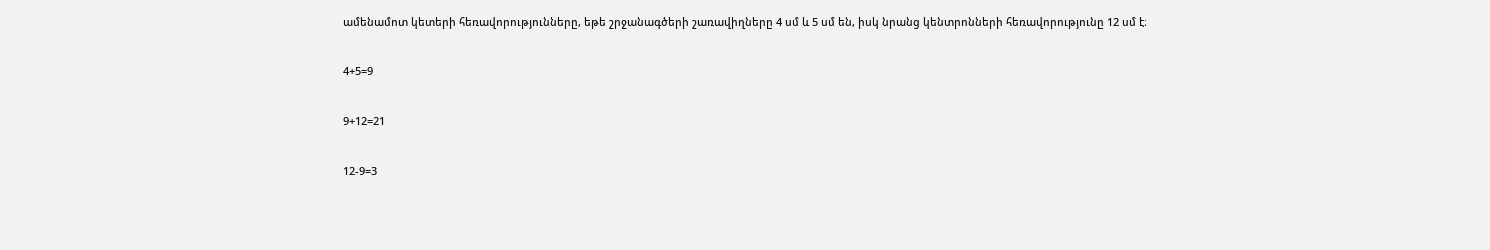ամենամոտ կետերի հեռավորությունները, եթե շրջանագծերի շառավիղները 4 սմ և 5 սմ են, իսկ նրանց կենտրոնների հեռավորությունը 12 սմ է։

4+5=9

9+12=21

12-9=3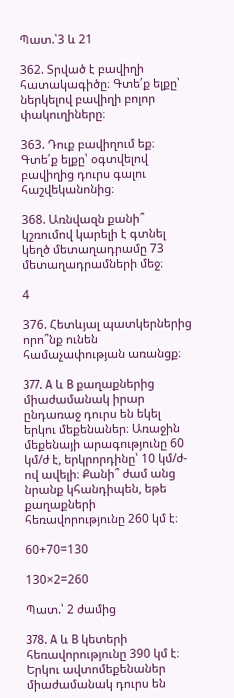Պատ.՝3 և 21

362. Տրված է բավիղի հատակագիծը։ Գտե՛ք ելքը՝ ներկելով բավիղի բոլոր փակուղիները։

363. Դուք բավիղում եք։ Գտե՛ք ելքը՝ օգտվելով բավիղից դուրս գալու հաշվեկանոնից։

368. Առնվազն քանի՞ կշռումով կարելի է գտնել կեղծ մետաղադրամը 73
մետաղադրամների մեջ։

4

376. Հետևյալ պատկերներից որո՞նք ունեն համաչափության առանցք։

377. A և B քաղաքներից միաժամանակ իրար ընդառաջ դուրս են եկել երկու մեքենաներ։ Առաջին մեքենայի արագությունը 60 կմ/ժ է, երկրորդինը՝ 10 կմ/ժ-ով ավելի։ Քանի՞ ժամ անց նրանք կհանդիպեն, եթե քաղաքների հեռավորությունը 260 կմ է։

60+70=130

130×2=260

Պատ.՝ 2 ժամից

378. A և B կետերի հեռավորությունը 390 կմ է։ Երկու ավտոմեքենաներ միաժամանակ դուրս են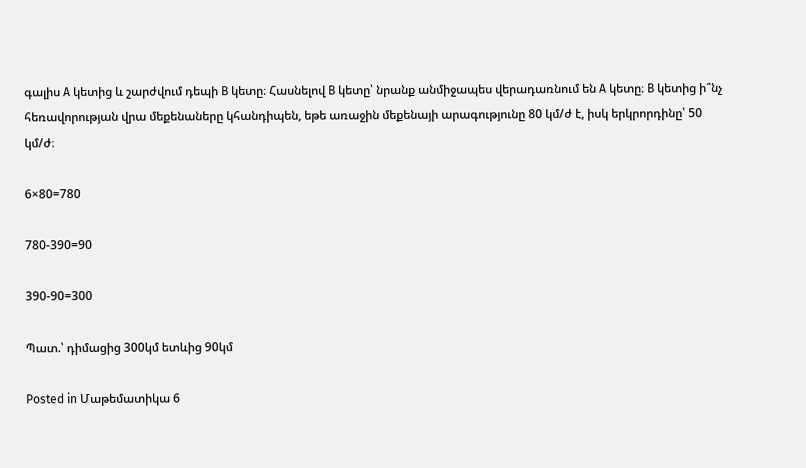գալիս A կետից և շարժվում դեպի B կետը։ Հասնելով B կետը՝ նրանք անմիջապես վերադառնում են A կետը։ B կետից ի՞նչ հեռավորության վրա մեքենաները կհանդիպեն, եթե առաջին մեքենայի արագությունը 80 կմ/ժ է, իսկ երկրորդինը՝ 50 կմ/ժ։

6×80=780

780-390=90

390-90=300

Պատ.՝ դիմացից 300կմ ետևից 90կմ

Posted in Մաթեմատիկա 6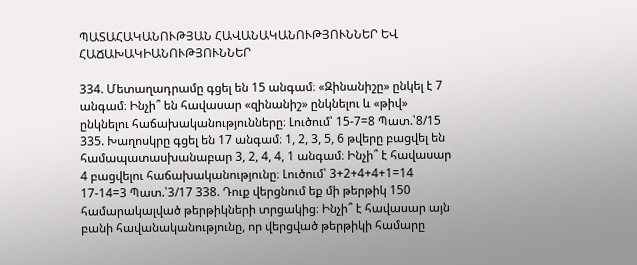ՊԱՏԱՀԱԿԱՆՈՒԹՅԱՆ ՀԱՎԱՆԱԿԱՆՈՒԹՅՈՒՆՆԵՐ ԵՎ ՀԱՃԱԽԱԿԻԱՆՈՒԹՅՈՒՆՆԵՐ

334. Մետաղադրամը գցել են 15 անգամ։ «Զինանիշը» ընկել է 7 անգամ։ Ինչի՞ են հավասար «զինանիշ» ընկնելու և «թիվ» ընկնելու հաճախականությունները։ Լուծում՝ 15-7=8 Պատ.՝8/15 335. Խաղոսկրը գցել են 17 անգամ։ 1, 2, 3, 5, 6 թվերը բացվել են համապատասխանաբար 3, 2, 4, 4, 1 անգամ։ Ինչի՞ է հավասար 4 բացվելու հաճախականությունը։ Լուծում՝ 3+2+4+4+1=14 17-14=3 Պատ.՝3/17 338. Դուք վերցնում եք մի թերթիկ 150 համարակալված թերթիկների տրցակից։ Ինչի՞ է հավասար այն բանի հավանականությունը, որ վերցված թերթիկի համարը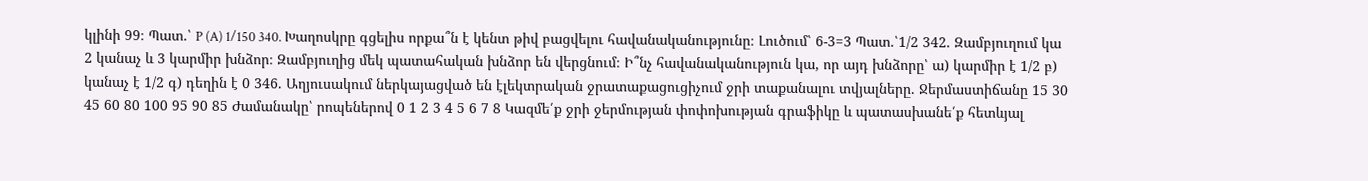կլինի 99։ Պատ.՝ P (A) 1/150 340. Խաղոսկրը գցելիս որքա՞ն է կենտ թիվ բացվելու հավանականությունը։ Լուծում՝ 6-3=3 Պատ.՝1/2 342. Զամբյուղում կա 2 կանաչ և 3 կարմիր խնձոր։ Զամբյուղից մեկ պատահական խնձոր են վերցնում։ Ի՞նչ հավանականություն կա, որ այդ խնձորը՝ ա) կարմիր է 1/2 բ) կանաչ է 1/2 գ) դեղին է 0 346. Աղյուսակում ներկայացված են էլեկտրական ջրատաքացուցիչում ջրի տաքանալու տվյալները. Ջերմաստիճանը 15 30 45 60 80 100 95 90 85 Ժամանակը՝ րոպեներով 0 1 2 3 4 5 6 7 8 Կազմե՛ք ջրի ջերմության փոփոխության գրաֆիկը և պատասխանե՛ք հետևյալ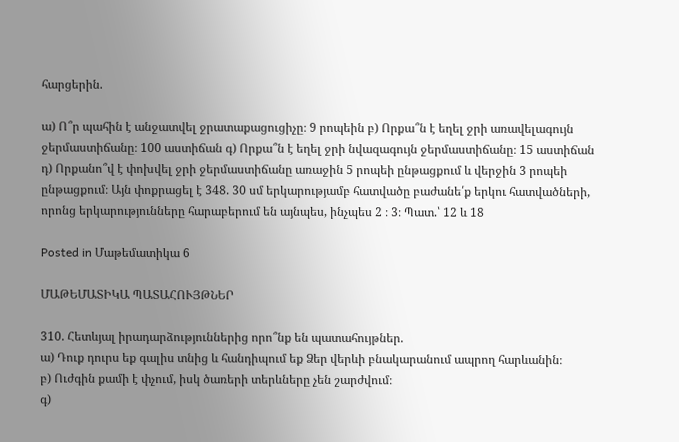հարցերին.

ա) Ո՞ր պահին է անջատվել ջրատաքացուցիչը։ 9 րոպեին բ) Որքա՞ն է եղել ջրի առավելագույն ջերմաստիճանը։ 100 աստիճան գ) Որքա՞ն է եղել ջրի նվազագույն ջերմաստիճանը։ 15 աստիճան դ) Որքանո՞վ է փոխվել ջրի ջերմաստիճանը առաջին 5 րոպեի ընթացքում և վերջին 3 րոպեի ընթացքում։ Այն փոքրացել է 348. 30 սմ երկարությամբ հատվածը բաժանե՛ք երկու հատվածների, որոնց երկարությունները հարաբերում են այնպես, ինչպես 2 ։ 3։ Պատ.՝ 12 և 18

Posted in Մաթեմատիկա 6

ՄԱԹԵՄԱՏԻԿԱ ՊԱՏԱՀՈՒՅԹՆԵՐ

310. Հետևյալ իրադարձություններից որո՞նք են պատահույթներ.
ա) Դուք դուրս եք գալիս տնից և հանդիպում եք Ձեր վերևի բնակարանում ապրող հարևանին։
բ) Ուժգին քամի է փչում, իսկ ծառերի տերևները չեն շարժվում։
գ)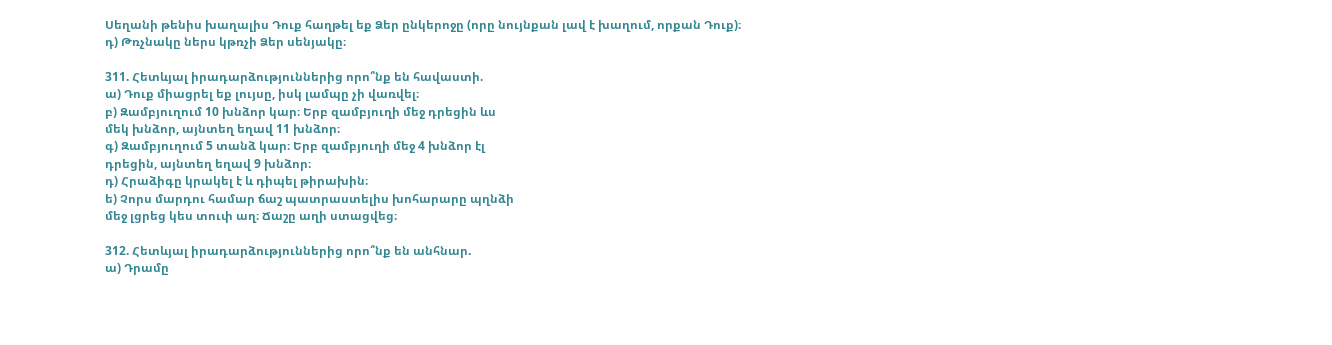Սեղանի թենիս խաղալիս Դուք հաղթել եք Ձեր ընկերոջը (որը նույնքան լավ է խաղում, որքան Դուք)։
դ) Թռչնակը ներս կթռչի Ձեր սենյակը։

311. Հետևյալ իրադարձություններից որո՞նք են հավաստի.
ա) Դուք միացրել եք լույսը, իսկ լամպը չի վառվել։
բ) Զամբյուղում 10 խնձոր կար։ Երբ զամբյուղի մեջ դրեցին ևս
մեկ խնձոր, այնտեղ եղավ 11 խնձոր։
գ) Զամբյուղում 5 տանձ կար։ Երբ զամբյուղի մեջ 4 խնձոր էլ
դրեցին, այնտեղ եղավ 9 խնձոր։
դ) Հրաձիգը կրակել է և դիպել թիրախին։
ե) Չորս մարդու համար ճաշ պատրաստելիս խոհարարը պղնձի
մեջ լցրեց կես տուփ աղ։ Ճաշը աղի ստացվեց։

312. Հետևյալ իրադարձություններից որո՞նք են անհնար.
ա) Դրամը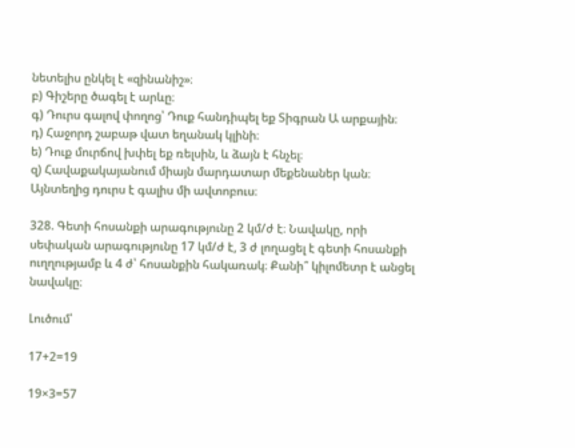նետելիս ընկել է «զինանիշ»։
բ) Գիշերը ծագել է արևը։
գ) Դուրս գալով փողոց՝ Դուք հանդիպել եք Տիգրան Ա արքային։
դ) Հաջորդ շաբաթ վատ եղանակ կլինի։
ե) Դուք մուրճով խփել եք ռելսին, և ձայն է հնչել։
զ) Հավաքակայանում միայն մարդատար մեքենաներ կան։
Այնտեղից դուրս է գալիս մի ավտոբուս։

328. Գետի հոսանքի արագությունը 2 կմ/ժ է։ Նավակը, որի սեփական արագությունը 17 կմ/ժ է, 3 ժ լողացել է գետի հոսանքի ուղղությամբ և 4 ժ՝ հոսանքին հակառակ։ Քանի՞ կիլոմետր է անցել նավակը։

Լուծում՝

17+2=19

19×3=57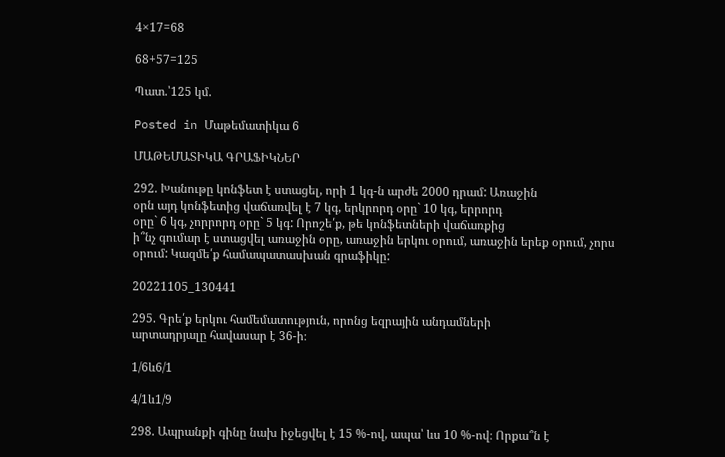4×17=68

68+57=125

Պատ.՝125 կմ.

Posted in Մաթեմատիկա 6

ՄԱԹԵՄԱՏԻԿԱ ԳՐԱՖԻԿՆԵՐ

292. Խանութը կոնֆետ է ստացել, որի 1 կգ-ն արժե 2000 դրամ: Առաջին
օրն այդ կոնֆետից վաճառվել է 7 կգ, երկրորդ օրը` 10 կգ, երրորդ
օրը` 6 կգ, չորրորդ օրը` 5 կգ: Որոշե՛ք, թե կոնֆետների վաճառքից
ի՞նչ գումար է ստացվել առաջին օրը, առաջին երկու օրում, առաջին երեք օրում, չորս օրում: Կազմե՛ք համապատասխան գրաֆիկը:

20221105_130441

295. Գրե՛ք երկու համեմատություն, որոնց եզրային անդամների
արտադրյալը հավասար է 36-ի։

1/6և6/1

4/1և1/9

298. Ապրանքի գինը նախ իջեցվել է 15 %-ով, ապա՝ ևս 10 %-ով։ Որքա՞ն է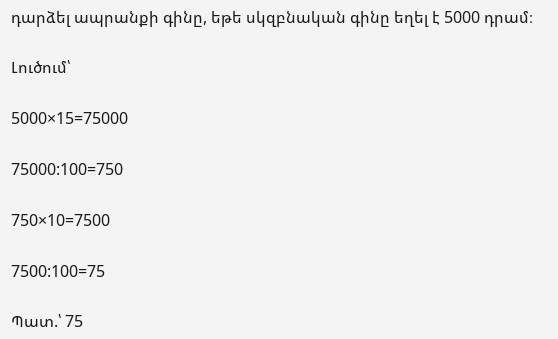դարձել ապրանքի գինը, եթե սկզբնական գինը եղել է 5000 դրամ։

Լուծում՝

5000×15=75000

75000:100=750

750×10=7500

7500:100=75

Պատ.՝ 75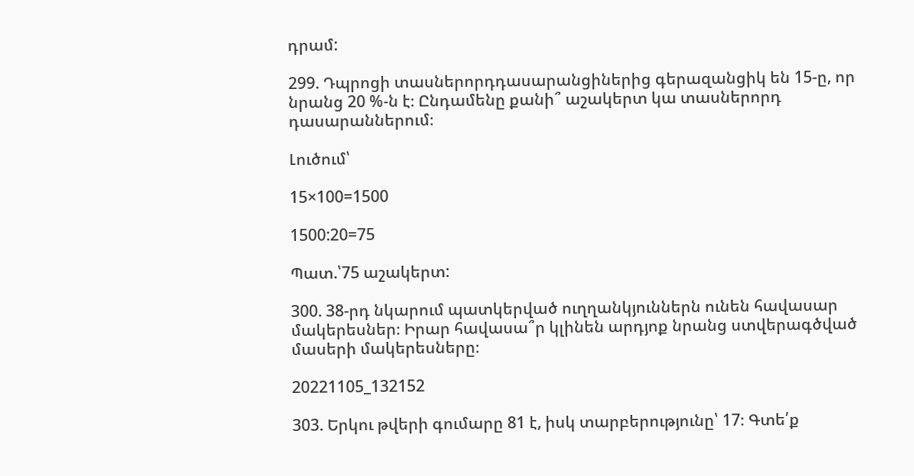դրամ:

299. Դպրոցի տասներորդդասարանցիներից գերազանցիկ են 15-ը, որ նրանց 20 %-ն է։ Ընդամենը քանի՞ աշակերտ կա տասներորդ դասարաններում։

Լուծում՝

15×100=1500

1500:20=75

Պատ.՝75 աշակերտ:

300. 38-րդ նկարում պատկերված ուղղանկյուններն ունեն հավասար մակերեսներ։ Իրար հավասա՞ր կլինեն արդյոք նրանց ստվերագծված մասերի մակերեսները։

20221105_132152

303. Երկու թվերի գումարը 81 է, իսկ տարբերությունը՝ 17։ Գտե՛ք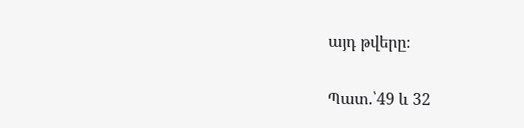այդ թվերը։

Պատ.՝49 և 32